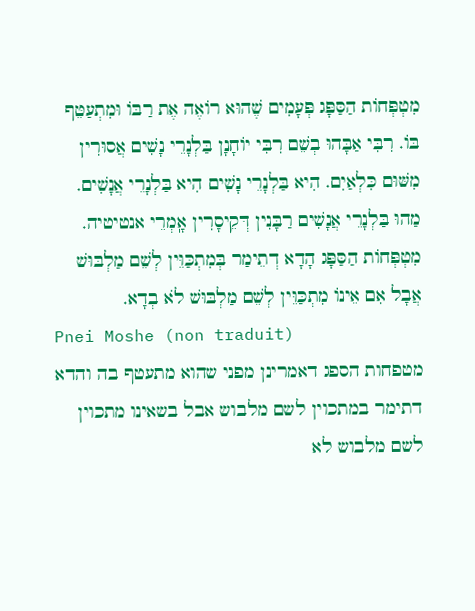מִטְפְּחוֹת הַסַּפָּג פְּעָמִים שֶׁהוּא רוֹאֶה אֶת רַבּוֹ וּמִתְעַטֵּף בּוֹ. רִבִּי אַבָּהוּ בְשֵׁם רִבִּי יוֹחָנָן בַּלְנָרֵי נָשִׁים אֲסוּרִין מִשּׁוּם כִּלְאַיִם. הִיא בַּלְנָרֵי נָשִׁים הִיא בַּלְנָרֵי אֲנָשִׁים. מַהוּ בַּלְנָרֵי אֲנָשִׁים רַבָּנִין דְּקֵיסָרִין אָֽמְרֵי אנטיטיה. מִטְפְּחוֹת הַסַּפָּג הָדָא דְתֵימַר בְּמִתְכַּוֵּין לְשֵׁם מַלְבּוּשׁ אֲבָל אִם אֵינוֹ מִתְכַּוֵּין לְשֵׁם מַלְבּוּשׁ לֹא בְדָא.
Pnei Moshe (non traduit)
מטפחות הספג דאמרינן מפני שהוא מתעטף בה והדא דתימר במתכוין לשם מלבוש אבל בשאינו מתכוין לשם מלבוש לא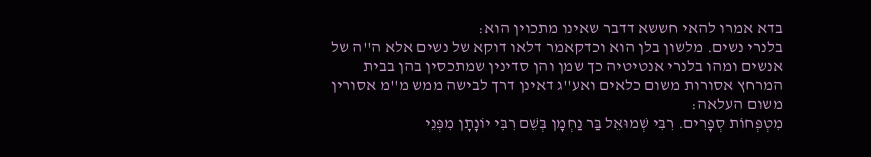בדא אמרו להאי חששא דדבר שאינו מתכוין הוא:
בלנרי נשים. מלשון בלן הוא וכדקאמר דלאו דוקא של נשים אלא ה''ה של אנשים ומהו בלנרי אנטיטיה כך שמן והן סדינין שמתכסין בהן בבית המרחץ אסורות משום כלאים ואע''ג דאינן דרך לבישה ממש מ''מ אסורין משום העלאה:
מִטְפְּחוֹת סְפָרִים. רִבִּי שְׁמוּאֵל בַּר נַחְמָן בְּשֵׁם רִבִּי יוֹנָתָן מִפְּנֵי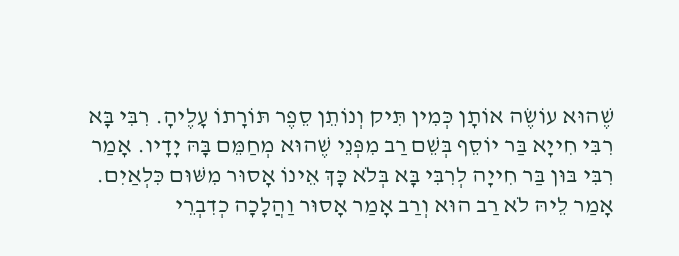שֶׁהוּא עוֹשֶׂה אוֹתָן כְּמִין תִּיק וְנוֹתֵן סֵפֶר תּוֹרָתוֹ עָלֶיהָ. רִבִּי בָּא רִבִּי חִייָא בַּר יוֹסֵף בְּשֵׁם רַב מִפְּנֵי שֶׁהוּא מְחַמֵּם בָּהּ יָדָיו. אָמַר רִבִּי בּוּן בַּר חִייָה לְרִבִּי בָּא בְּלֹא כָּךְ אֵינוֹ אָסוּר מִשּׁוּם כִּלְאַיִם. אָמַר לֵיהּ לֹא רַב הוּא וְרַב אָמַר אָסוּר וַהֲלָכָה כְדִבְרֵי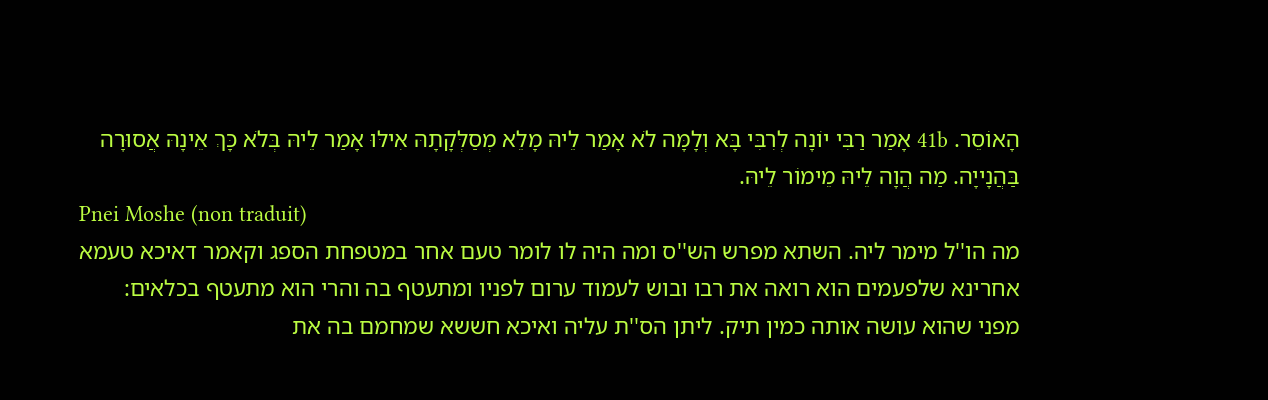הָאוֹסֵר. 41b אָמַר רַבִּי יוֹנָה לְרִבִּי בָּא וְלָמָּה לֹא אָמַר לֵיהּ מָלֵא מְסַלְּקָתָהּ אִילּוּ אָמַר לֵיהּ בְּלֹא כָּךְ אֵינָהּ אֲסוּרָה בַּהֲנָייָה. מַה הֲוָה לֵיהּ מֵימוֹר לֵיהּ.
Pnei Moshe (non traduit)
מה הו''ל מימר ליה. השתא מפרש הש''ס ומה היה לו לומר טעם אחר במטפחת הספג וקאמר דאיכא טעמא אחרינא שלפעמים הוא רואה את רבו ובוש לעמוד ערום לפניו ומתעטף בה והרי הוא מתעטף בכלאים:
מפני שהוא עושה אותה כמין תיק. ליתן הס''ת עליה ואיכא חששא שמחמם בה את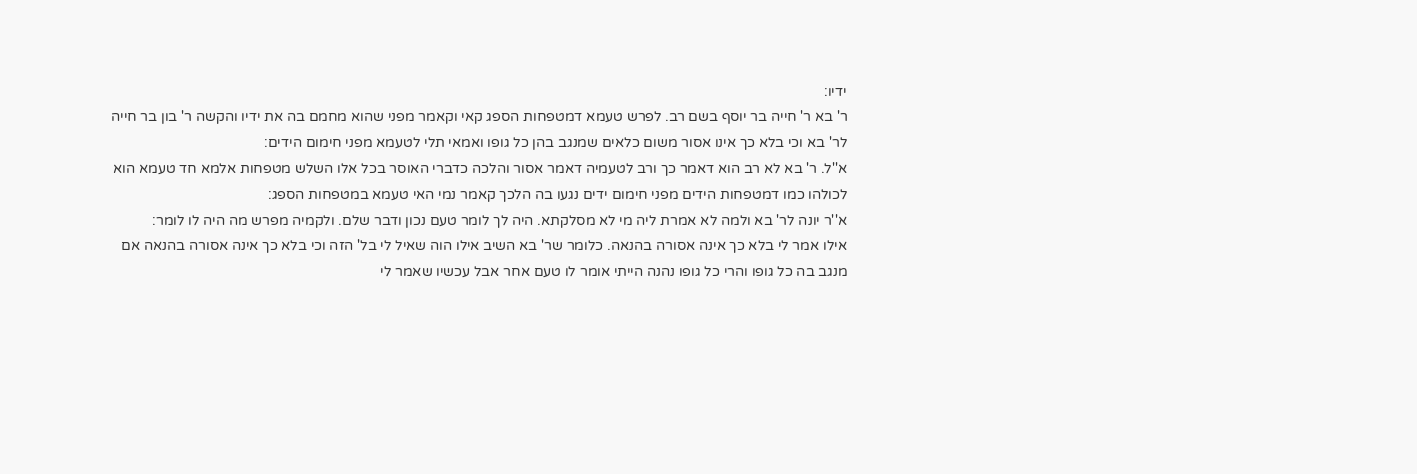ידיו:
ר' בא ר' חייה בר יוסף בשם רב. לפרש טעמא דמטפחות הספג קאי וקאמר מפני שהוא מחמם בה את ידיו והקשה ר' בון בר חייה לר' בא וכי בלא כך אינו אסור משום כלאים שמנגב בהן כל גופו ואמאי תלי לטעמא מפני חימום הידים:
א''ל. ר' בא לא רב הוא דאמר כך ורב לטעמיה דאמר אסור והלכה כדברי האוסר בכל אלו השלש מטפחות אלמא חד טעמא הוא לכולהו כמו דמטפחות הידים מפני חימום ידים נגעו בה הלכך קאמר נמי האי טעמא במטפחות הספג:
א''ר יונה לר' בא ולמה לא אמרת ליה מי לא מסלקתא. היה לך לומר טעם נכון ודבר שלם. ולקמיה מפרש מה היה לו לומר:
אילו אמר לי בלא כך אינה אסורה בהנאה. כלומר שר' בא השיב אילו הוה שאיל לי בל' הזה וכי בלא כך אינה אסורה בהנאה אם מנגב בה כל גופו והרי כל גופו נהנה הייתי אומר לו טעם אחר אבל עכשיו שאמר לי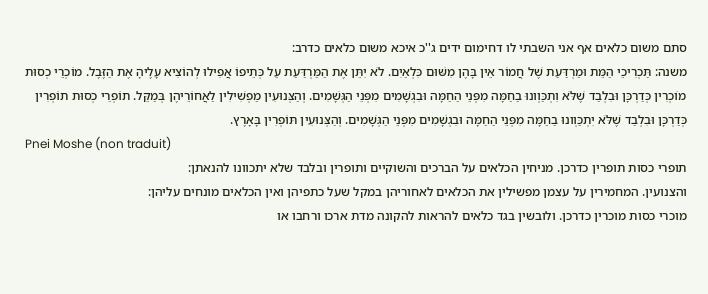סתם משום כלאים אף אני השבתי לו דחימום ידים ג''כ איכא משום כלאים כדרב:
משנה: תַּכְרִיכֵי הַמֵּת וּמַרְדַּעַת שֶׁל חֲמוֹר אֵין בָּהֶן מִשּׁוּם כִּלְאַיִם. לֹא יִתֵּן אֶת הַמַּרְדַּעַת עַל כְּתֵיפוֹ אֲפִילוּ לְהוֹצִיא עָלֶיהָ אֶת הַזֶּבֶל. מוֹכְרֵי כְסוּת מוֹכְרִין כְּדַרְכָּן וּבִלְבַד שֶׁלֹּא וִתְכַּוְונוּ בַחַמָּה מִפְּנֵי הַחַמָּה וּבִגְשָׁמִים מִפְּנֵי הַגְּשָׁמִים. וְהַצְּנוּעִין מַפְשִׁילִין לַאֲחוֹרֵיהֶן בְּמַקֵּל. תוֹפְרֵי כְסוּת תוֹפְרִין כְּדַרְכָּן וּבִלְבַד שֶׁלֹּא יִתְכַּוְונוּ בַחַמָּה מִפְּנֵי הַחַמָּה וּבִגְשָׁמִים מִפְּנֵי הַגְּשָׁמִים. וְהַצְּנוּעִין תּוֹפְרִין בָּאָרֶץ.
Pnei Moshe (non traduit)
תופרי כסות תופרין כדרכן. מניחין הכלאים על הברכים והשוקיים ותופרין ובלבד שלא יתכוונו להנאתן:
והצנועין. המחמירין על עצמן מפשילין את הכלאים לאחוריהן במקל שעל כתפיהן ואין הכלאים מונחים עליהן:
מוכרי כסות מוכרין כדרכן. ולובשין בגד כלאים להראות להקונה מדת ארכו ורחבו או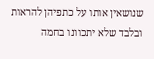שנושאין אותו על כתפיהן להראות ובלבד שלא יתכוונו בחמה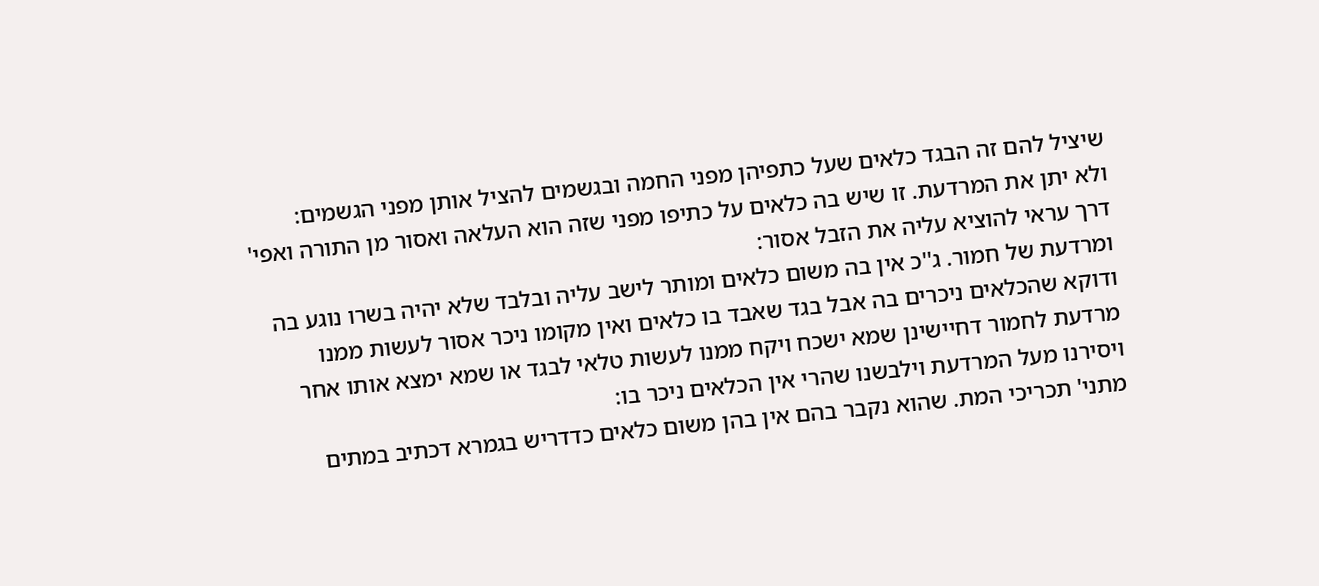שיציל להם זה הבגד כלאים שעל כתפיהן מפני החמה ובגשמים להציל אותן מפני הגשמים:
ולא יתן את המרדעת. זו שיש בה כלאים על כתיפו מפני שזה הוא העלאה ואסור מן התורה ואפי' דרך עראי להוציא עליה את הזבל אסור:
ומרדעת של חמור. ג''כ אין בה משום כלאים ומותר לישב עליה ובלבד שלא יהיה בשרו נוגע בה ודוקא שהכלאים ניכרים בה אבל בגד שאבד בו כלאים ואין מקומו ניכר אסור לעשות ממנו מרדעת לחמור דחיישינן שמא ישכח ויקח ממנו לעשות טלאי לבגד או שמא ימצא אותו אחר ויסירנו מעל המרדעת וילבשנו שהרי אין הכלאים ניכר בו:
מתני' תכריכי המת. שהוא נקבר בהם אין בהן משום כלאים כדדריש בגמרא דכתיב במתים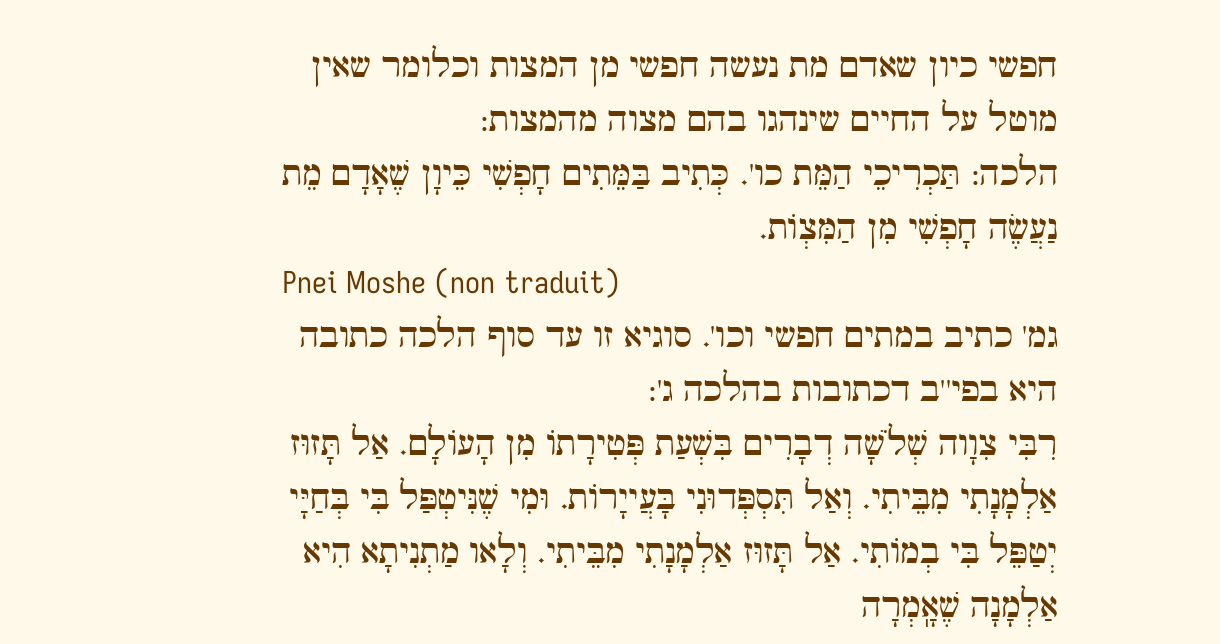חפשי כיון שאדם מת נעשה חפשי מן המצות וכלומר שאין מוטל על החיים שינהגו בהם מצוה מהמצות:
הלכה: תַּכְרִיכֵי הַמֵּת כו'. כְּתִיב בַּמֵּתִים חָפְשִׁי כֵּיוָן שֶׁאָדָם מֵת נַעֲשֶׂה חָפְשִׁי מִן הַמִּצְוֹת.
Pnei Moshe (non traduit)
גמ' כתיב במתים חפשי וכו'. סוגיא זו עד סוף הלכה כתובה היא בפי''ב דכתובות בהלכה ג':
רִבִּי צִוָוה שְׁלֹשָׁה דְבָרִים בִּשְׁעַת פְּטִירָתוֹ מִן הָעוֹלָם. אַל תָּזוּז אַלְמָנָתִי מִבֵּיתִי. וְאַל תִּסְפְּדוּנִי בָּעֲייָרוֹת. וּמִי שֶׁנִּיטְפַּל בִּי בְּחַיָּי יְטַפֵּל בִּי בְמוֹתִי. אַל תָּזוּז אַלְמָנָתִי מִבֵּיתִי. וְלָאו מַתְנִיתָא הִיא אַלְמָנָה שֶׁאָֽמְרָה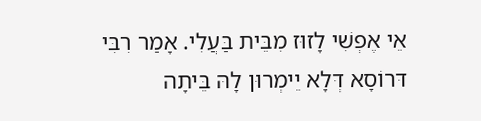אֵי אֶפְשִׁי לָזוּז מִבֵּית בַּעֲלִי. אָמַר רִבִּי דּרוֹסָא דְּלָא יֵימְרוּן לָהּ בֵּיתָה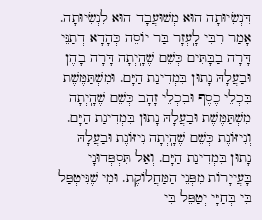דִּנְשִׂיוּתָה הוּא מְשׁוּעֲבָד הוּא לִנְשִׂיוּתָה. אָמַר רִבִּי לָֽעְזָר בַּר יוֹסֵה כְּהָדָא דְתַנֵּי דָּרָה בַבָּתִּים כְּשֵׁם שֶׁהָֽיְתָה דָּרָה בָהֶן וּבַעֲלָהּ נָתוּן בִּמְדִינַת הַיָּם. וּמִשְׁתַּמֶּשֶׁת בִּכְלֵי כֶסֶף וּבִכְלֵי זָהָב כְּשֵׁם שֶׁהָֽיְתָה מִשְׁתַּמֶּשֶׁת וּבַעֲלָהּ נָתוּן בִּמְדִינַת הַיָּם. וְנִיזּוֹנֶת כְּשֵׁם שֶׁהָֽיְתָה נִיזּוֹנֶת וּבַעֲלָהּ נָתוּן בִּמְדִינַת הַיָּם. וְאַל תִּסְפְּדוּנָי בָּעֲייָרוֹת מִפְּנֵי הַמַּחֲלוֹקֶת. וּמִי שֶׁנִּיטְפַּל בִּי בְּחַיָּי יְטַפֵּל בִּי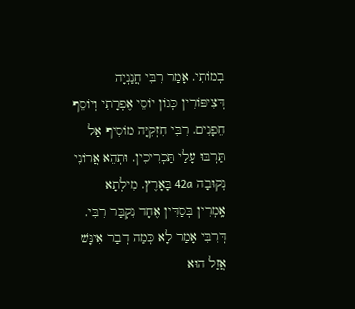בְמוֹתִי. אָמַר רִבִּי חֲנַנְיָה דְּצִיפּוֹרִין כְּגוֹן יוֹסֵי אֶפְרָתִי וְיוֹסֵף חֵפָנִים. רִבִּי חִזְקִיָּה מוֹסִיף אַל תַּרְבּוּ עָלַי תַּכְרִיכִין. וּתְהֵא אֲרוֹנִי נְקוּבָה 42a בָּאָרֶץ. מִילְתָא אָֽמְרִין בְּסַדִּין אֶחָד נִקְבַּר רִבִּי. דְּרִבִּי אָמַר לָא כְּמַה דְבַר אִינָּשׁ אֲזַל הוּא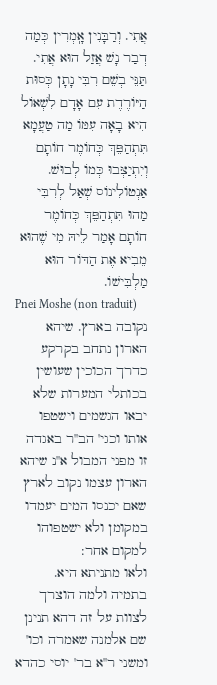אֲתִי. וְרַבָּנִין אָֽמְרִין כְּמַה דְבַר נָשׁ אֲזַל הוּא אֲתִי. תַּנֵּי בְשֵׁם רִבִּי נָתָן כְּסוּת הַיּוֹרֶדֶת עִם אָדָם לִשְׁאוֹל הִיא בָאָה עִמּוֹ מַה טַעֲמָא תִּתְהַפֵּךְ כְּחוֹמֶר חוֹתָם וְיִתְיַצְּבוּ כְּמוֹ לְבוּשׁ. אַנְטוֹלִינוֹס שְׁאַל לְרִבִּי מַהוּ תִּתְהַפֵּךְ כְּחוֹמֶר חוֹתָם אָמַר לֵיהּ מִי שֶׁהוּא מֵבִיא אֶת הַדּוֹר הוּא מַלְבִּישׁוֹ.
Pnei Moshe (non traduit)
נקובה בארץ. שיהא הארון נתחב בקרקע כדרך הכוכין שעושין בכותלי המערות שלא יבאו הגשמים וישטפו אותו וכגי' הב''ר באגדה זו מפני המבול א''נ שיהא הארון עצמו נקוב לארץ שאם יכנסו המים יעמדו במקומן ולא ישטפוהו למקום אחר:
ולאו מתניתא היא. בתמיה ולמה הוצרך לצוות על זה דהא תנינן שם אלמנה שאמרה וכו' ומשני ר''א בר' יוסי כהדא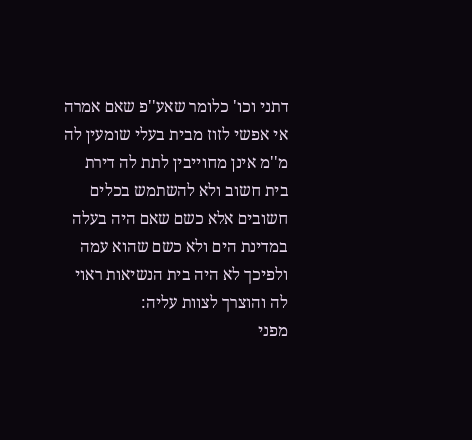דתני וכו' כלומר שאע''פ שאם אמרה אי אפשי לזוז מבית בעלי שומעין לה מ''מ אינן מחוייבין לתת לה דירת בית חשוב ולא להשתמש בכלים חשובים אלא כשם שאם היה בעלה במדינת הים ולא כשם שהוא עמה ולפיכך לא היה בית הנשיאות ראוי לה והוצרך לצוות עליה:
מפני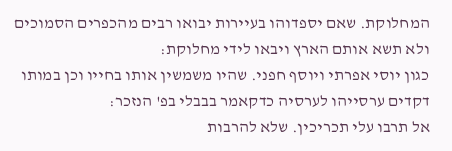המחלוקת. שאם יספדוהו בעיירות יבואו רבים מהכפרים הסמוכים ולא תשא אותם הארץ ויבאו לידי מחלוקת:
כגון יוסי אפרתי ויוסף חפני. שהיו משמשין אותו בחייו וכן במותו דקדים ערסייהו לערסיה כדקאמר בבבלי בפ' הנזכר:
אל תרבו עלי תכריכין. שלא להרבות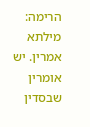הרימה:
מילתא אמרין. יש אומרין שבסדין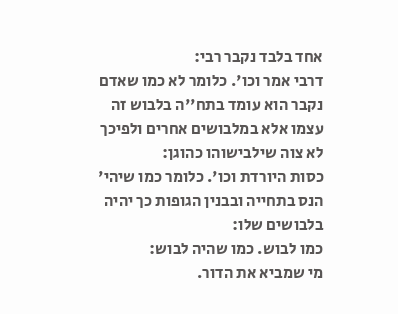אחד בלבד נקבר רבי:
דרבי אמר וכו'. כלומר לא כמו שאדם נקבר הוא עומד בתח''ה בלבוש זה עצמו אלא במלבושים אחרים ולפיכך לא צוה שילבישוהו כהוגן:
כסות היורדת וכו'. כלומר כמו שיהי' הנס בתחייה ובבנין הגופות כך יהיה בלבושים שלו:
כמו לבוש. כמו שהיה לבוש:
מי שמביא את הדור.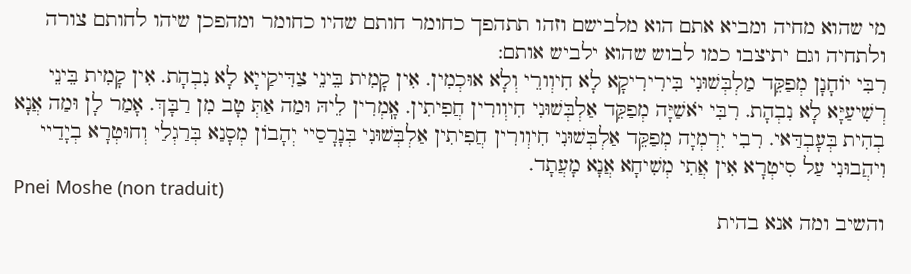מי שהוא מחיה ומביא אתם הוא מלבישם וזהו תתהפך כחומר חותם שהיו כחומר ומהפכן שיהו לחותם צורה ולתחיה וגם יתיצבו כמו לבוש שהוא ילביש אותם:
רִבִּי יוֹחָנָן מְפַקֵּד מַלְבְּשׁוּנִי בִּירִירִיקָא לָא חִיוְורֵי וְלָא אוּכְמִין. אִין קָמִית בֵּינֵי צַדִּיקַייָא לָא נִבְהָת. אִין קָמִית בֵּינֵי רְשִׁיעַיָּא לָא נִבְהָת. רִבִּי יֹאשַׁיָּה מְפַקֵּד אַלְבְּשׁוּנִי חִיוְורִין חֲפִיתִין. אָֽמְרִין לֵיהּ וּמַה אַתְּ טָב מִן רַבָּךְ. אָמַר לָן וּמַה אֲנָא בְהִית בְּעָבְדַּאי. רִבִי יִרְמְיָה מְפַקֵּד אַלְבְּשׁוּנִי חִיוְורִין חֲפִיתִין אַלְבְּשׁוּנִי בְּנָרָסַיי יְהָבוֹן מְסָנַא בְּרַגְלַי וְחוּטְרָא בְיָדַיי וִיהֲבוּנִי עַל סִיטְרָא אִין אֲתִי מְשִׁיחָא אֲנָא מָעֲתָד.
Pnei Moshe (non traduit)
והשיב ומה אנא בהית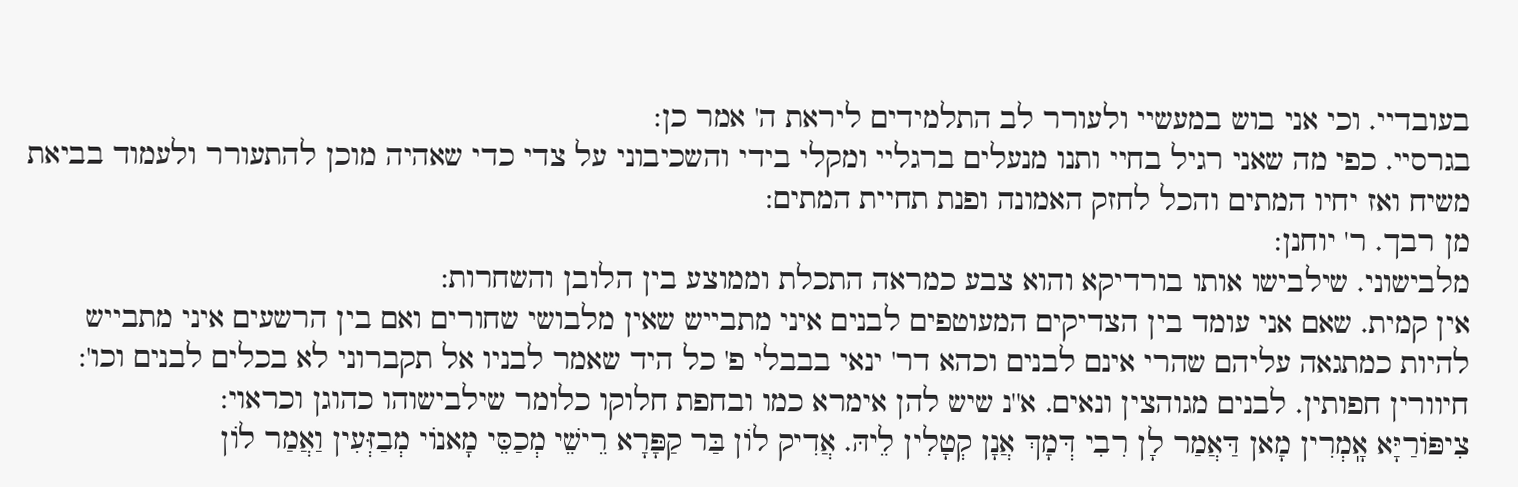בעובדיי. וכי אני בוש במעשיי ולעורר לב התלמידים ליראת ה' אמר כן:
בגרסיי. כפי מה שאני רגיל בחיי ותנו מנעלים ברגליי ומקלי בידי והשכיבוני על צדי כדי שאהיה מוכן להתעורר ולעמוד בביאת משיח ואז יחיו המתים והכל לחזק האמונה ופנת תחיית המתים:
מן רבך. ר' יוחנן:
מלבישוני. שילבישו אותו בורדיקא והוא צבע כמראה התכלת וממוצע בין הלובן והשחרות:
אין קמית. שאם אני עומד בין הצדיקים המעוטפים לבנים איני מתבייש שאין מלבושי שחורים ואם בין הרשעים איני מתבייש להיות כמתגאה עליהם שהרי אינם לבנים וכהא דר' ינאי בבבלי פ' כל היד שאמר לבניו אל תקברוני לא בכלים לבנים וכו':
חיוורין חפותין. לבנים מגוהצין ונאים. א''נ שיש להן אימרא כמו ובחפת חלוקו כלומר שילבישוהו כהוגן וכראוי:
צִיפּוֹרַיָּא אָֽמְרִין מָאן דַּאֲמַר לָן רִבִי דְּמָךְ אֲנָן קְטָלִין לֵיהּ. אֲדִיק לוֹן בַּר קַפָּרָא רֵישֵׁי מְכַסֵּי מָאנוֹי מְבַזְּעִין וַאֲמַר לוֹן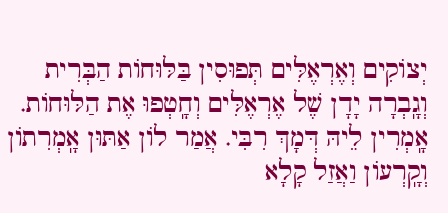יְצוֹקִים וְאֶרְאֶלִּים תְּפוּסִין בַּלּוּחוֹת הַבְּרִית וְגָֽבְרָה יָדָן שֶׁל אֶרְאֶלִּים וְחָֽטְפוּ אֶת הַלּוּחוֹת. אָֽמְרִין לֵיהּ דְּמָךְ רִבִּי. אֲמַר לוֹן אַתּוּן אָֽמְרִתוֹן וְקָֽרְעוֹן וַאֲזַל קָלָא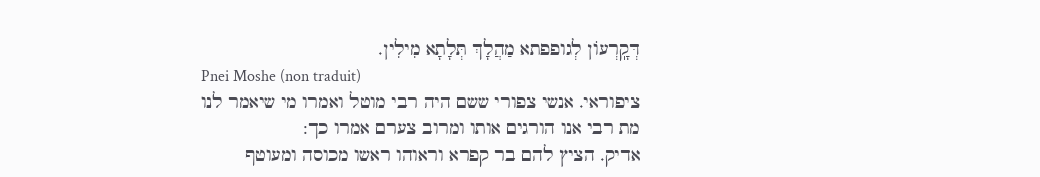דְּקָֽרְעוֹן לְגופפתא מַהֲלָךְ תְּלָתָא מִילִין.
Pnei Moshe (non traduit)
ציפוראי. אנשי צפורי ששם היה רבי מוטל ואמרו מי שיאמר לנו מת רבי אנו הורגים אותו ומרוב צערם אמרו כך:
אדיק. הציץ להם בר קפרא וראוהו ראשו מכוסה ומעוטף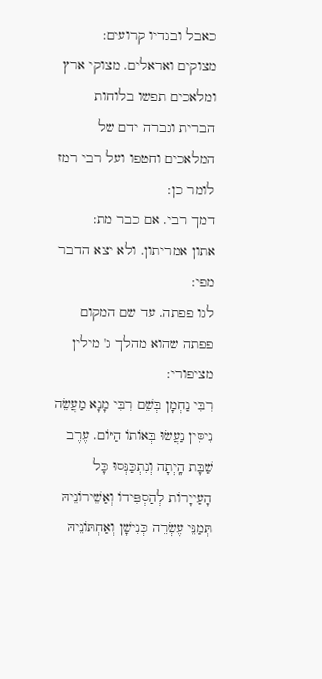כאבל ובגדיו קרועים:
מצוקים ואראלים. מצוקי ארץ ומלאכים תפשו בלוחות הברית וגברה ידם של המלאכים וחטפו ועל רבי רמז לומר כן:
דמך רבי. אם כבר מת:
אתון אמריתון. ולא יצא הדבר מפי:
לגו פפתה. עד שם המקום פפתה שהוא מהלך ג' מילין מציפורי:
רִבִּי נַחְמָן בְּשֵׁם רִבִּי מָנָא מַעֲשֵׂה נִיסִּין נַעֲשׂוּ בְּאוֹתוֹ הַיּוֹם. עֶרֶב שַׁבָּת הָֽיְתָה וְנִתְכַּנְּסוּ כָּל הָעַייָרוֹת לְהַסְפִּידוֹ וְאַשֵׁירוֹנֵיהּ תְּמַנֵּי עֶשְׂרֵה כְּנִישָׁן וְאַחְתּוֹנֵיהּ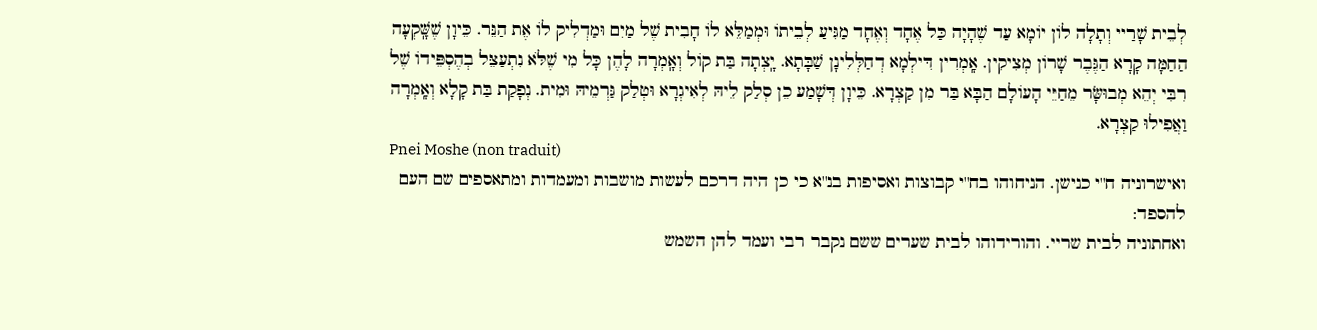לְבֵית שָׁרַיי וְתָלָה לוֹן יוֹמָא עַד שֶׁהָיָה כַּל אֶחָד וְאֶחָד מַגִּיעַ לְבֵיתוֹ וּמְמַלֵּא לוֹ חָבִית שֶׁל מַיִם וּמַדְלִיק לוֹ אֶת הַנֵּר. כֵּיוָן שֶׁשָּֽׁקְעָה הַחַמָּה קָרָא הַגֶּבֶר שָׁרוֹן מְצִיקִין. אָֽמְרִין דִּילְמָא דְחַלְּלִינָן שַׁבָּתָא. יָֽצְתָה בַּת קוֹל וְאָֽמְרָה לָהֶן כָּל מִי שֶׁלֹּא נִתְעַצֵּל בְהֶסְפֵּידוֹ שֶׁל רִבִּי יְהֵא מְבוּשָּׂר מֵחַיֵּי הָעוֹלָם הַבָּא בַּר מִן קַצְרָא. כֵּיוָן דְּשָׁמַע כֵן סְלַק לֵיהּ לְאִיגְרָא וּטְלַק גַּרְמֵיהּ וּמִית. נְפָקַת בַּת קָלָא וְאָֽמְרָה וַאֲפִילוּ קַצְרָא.
Pnei Moshe (non traduit)
ואישרוניה ח''י כנישן. הניחוהו בח''י קבוצות ואסיפות בנ''א כי כן היה דרכם לעשות מושבות ומעמדות ומתאספים שם העם להספד:
ואחתוניה לבית שריי. והורידוהו לבית שערים ששם נקבר רבי ועמד להן השמש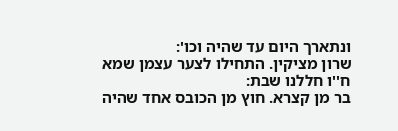ונתארך היום עד שהיה וכו':
שרון מציקין. התחילו לצער עצמן שמא ח''ו חללנו שבת:
בר מן קצרא. חוץ מן הכובס אחד שהיה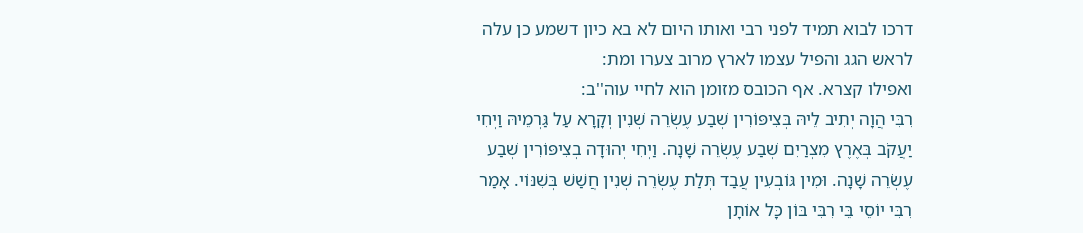דרכו לבוא תמיד לפני רבי ואותו היום לא בא כיון דשמע כן עלה לראש הגג והפיל עצמו לארץ מרוב צערו ומת:
ואפילו קצרא. אף הכובס מזומן הוא לחיי עוה''ב:
רִבִּי הֲוָה יְתִיב לֵיהּ בְּצִיפּוֹרִין שְׁבַע עֶשְׂרֵה שְׁנִין וְקָרָא עַל גַּרְמֵיהּ וַיְחִי יַעֲקֹב בְּאֶרֶץ מִצְרַיִם שְׁבַע עֶשְׂרֵה שָׁנָה. וַיְחִי יְהוּדָה בְצִיפּוֹרִין שְׁבַע עֶשְׂרֵה שָׁנָה. וּמִין גּוֹבְעִין עֲבַד תְּלַת עֶשְׂרֵה שְׁנִין חֲשַׁשׁ בְּשִׁנּוֹי. אָמַר רִבִּי יוֹסֵי בֵּי רִבִּי בּוֹן כָּל אוֹתָן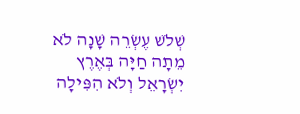שְׁלֹשׁ עֶשְׂרֵה שָׁנָה לֹא מֵתָה חַיָּה בְּאֶרֶץ יִשְׂרָאֵל וְלֹא הִפִּילָה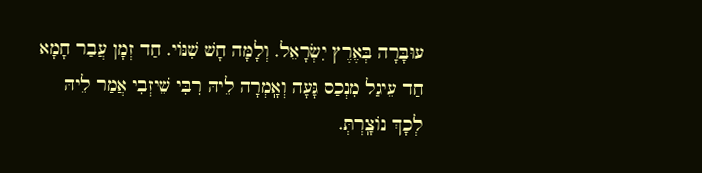עוּבָּרָה בְּאֶרֶץ יִשְׂרָאֵל. וְלָמָּה חָשׁ שִׁנּוֹי. חַד זְמָן עֲבַר חָמָא חַד עֵיגַל מִנְכַס גָּעָה וְאָֽמְרָה לֵיהּ רִבִּי שֵׁיזְבִי אֲמַר לֵיהּ לְכָךְ נוֹצָֽרְתְּ.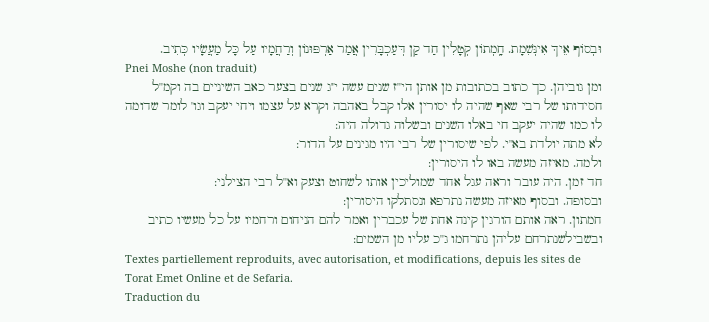וּבְסוֹף אֵיךְ אִינְּשִׁמָת. חָֽמְתוֹן קְטָלִין חַד קַן דְּעַכְבָּרִין אֲמַר אַרְפּוּנוֹן וְרַחֲמָיו עַל כָּל מַעֲשָׂיו כְּתִיב.
Pnei Moshe (non traduit)
ומן גוביהן. כך כתוב בכתובות מן אותן הי''ז שנים עשה י''ג שנים בצער כאב השיניים בה וקמ''ל חסידותו של רבי שאף שהיה לו יסורין אלו קבל באהבה וקרא על עצמו ויחי יעקב וגו' לומר שדומה לו כמו שהיה יעקב חי באלו השנים ובשלוה גדולה היה:
לא מתה יולדת בא''י. לפי שיסורין של רבי היו מגינים על הדור:
ולמה. מאיזה מעשה באו לו היסורין:
חד זמן. היה עובר וראה עגל אחד שמוליכין אותו לשחוט וצעק וא''ל רבי הצילני:
ובסופה. ובסוף מאיזה מעשה נתרפא ונסתלקו היסורין:
חמתון. ראה אותם הורגין קינה אחת של עכברין ואמר להם הניחום ורחמיו על כל מעשיו כתיב ובשבילשנתרחם עליהן נתרחמו ג''כ עליו מן השמים:
Textes partiellement reproduits, avec autorisation, et modifications, depuis les sites de Torat Emet Online et de Sefaria.
Traduction du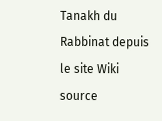Tanakh du Rabbinat depuis le site Wiki source